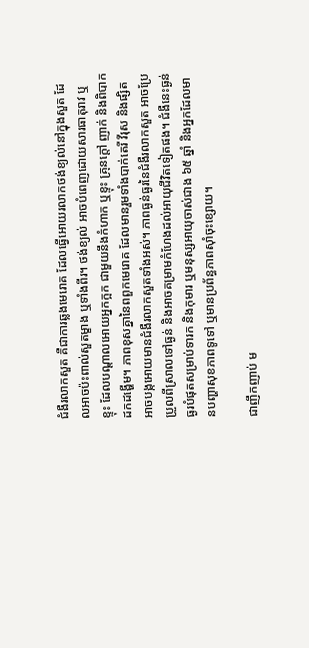ជំងឺរលាកសួត គឺជាការឆ្លងមេរោគ ដែលធ្វើអោយរលាកថង់ខ្យល់នៅក្នុងសួត ដែលអាចប៉ះពាល់សួតម្ខាង ឬទាំងពីរ។ ថង់ខ្យល់ អាចបំពេញដោយសារធាតុរាវ ឬខ្ទុះ ដែលបណ្តាលអោយអ្នកក្អក ជាមួយនឹងកំហាក ឬខ្ទុះ គ្រុនក្តៅ ញាក់ និងពិបាកដកដង្ហើម។ ភាពខុសគ្នានៃពពួកមេរោគ ដែលមានរួមទាំងបាក់តេរី វីរុស និងផ្សិត អាចបង្កអោយមានជំងឺរលាកសួតទាំងអស់។ ភាពធ្ងន់ធ្ងរនៃជំងឺរលាកសួត អាចប្រែប្រួលពីស្រាលទៅធ្ងន់ និងអាចគម្រាមកំហែងដល់អាយុជីវិតទៀតផង។ ជំងឺនេះធ្ងន់ធ្ងរបំផុតសម្រាប់ទារក និងកុមារ ឬមនុស្សអាយុចាស់ជាង ៦៥ ឆ្នាំ និងអ្នកដែលមានបញ្ហាសុខភាពទូទៅ ឬមានប្រព័ន្ធភាពស៊ាំចុះខ្សោយ។

ជាញឹកញាប់ ម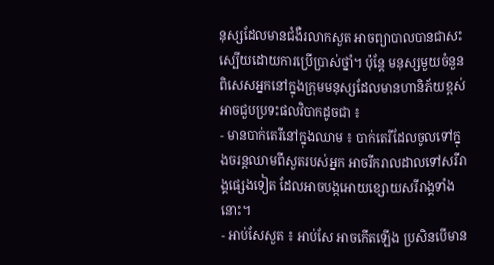នុស្សដែលមានជំងឺរលាកសួត អាចព្យាបាលបានជាសះស្បើយដោយការប្រើប្រាស់ថ្នាំ។ ប៉ុន្តែ មនុស្សមួយចំនួន ពិសេសអ្នកនៅក្នុងក្រុមមនុស្សដែលមានហានិភ័យខ្ពស់ អាចជួបប្រទះផលវិបាកដូចជា ៖
- មានបាក់តេរីនៅក្នុងឈាម ៖ បាក់តេរីដែលចូលទៅក្នុងចរន្តឈាមពីសួតរបស់អ្នក អាចរីករាលដាលទៅសរីរាង្គផ្សេងទៀត ដែលអាចបង្កអោយខ្សោយសរីរាង្គទាំងនោះ។
- អាប់សែសួត ៖ អាប់សែ អាចកើតឡើង ប្រសិនបើមាន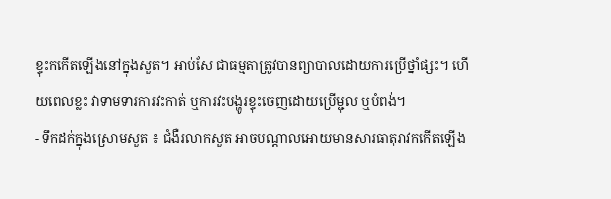ខ្ទុះកកើតឡើងនៅក្នុងសួត។ អាប់សែ ជាធម្មតាត្រូវបានព្យាបាលដោយការប្រើថ្នាំផ្សះ។ ហើយពេលខ្លះ វាទាមទារការវះកាត់ ឬការវះបង្ហូរខ្ទុះចេញដោយប្រើម្ជុល ឬបំពង់។
- ទឹកដក់ក្នុងស្រោមសួត ៖ ជំងឺរលាកសួត អាចបណ្តាលអោយមានសារធាតុរាវកកើតឡើង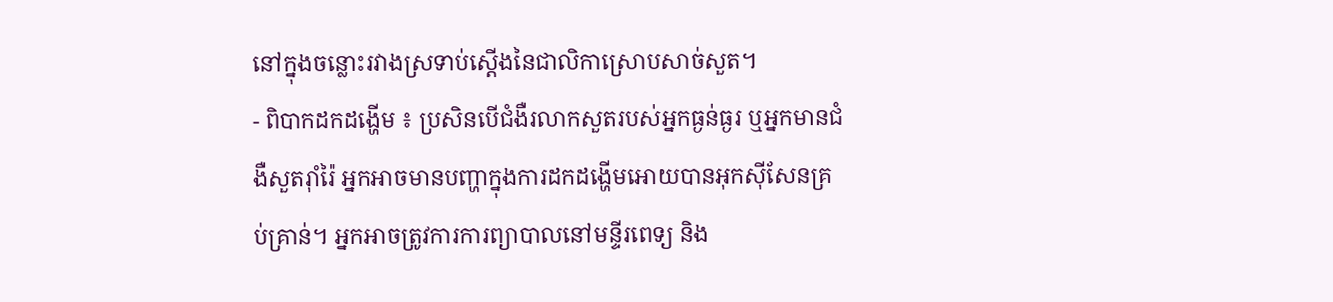នៅក្នុងចន្លោះរវាងស្រទាប់ស្តើងនៃជាលិកាស្រោបសាច់សួត។
- ពិបាកដកដង្ហើម ៖ ប្រសិនបើជំងឺរលាកសួតរបស់អ្នកធ្ងន់ធ្ងរ ឬអ្នកមានជំងឺសួតរ៉ាំរ៉ៃ អ្នកអាចមានបញ្ហាក្នុងការដកដង្ហើមអោយបានអុកស៊ីសែនគ្រប់គ្រាន់។ អ្នកអាចត្រូវការការព្យាបាលនៅមន្ទីរពេទ្យ និង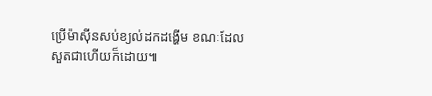ប្រើម៉ាស៊ីនសប់ខ្យល់ដកដង្ហើម ខណៈដែលសួតជាហើយក៏ដោយ៕